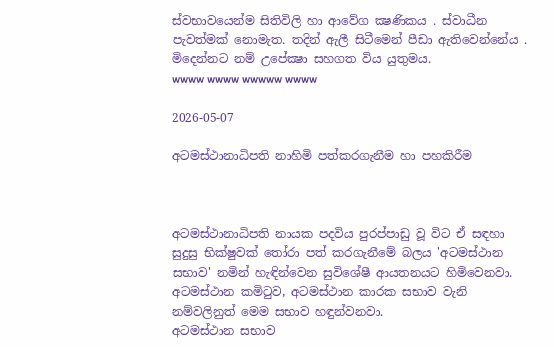ස්වභාවයෙන්ම සිතිවිලි හා ආවේග ක්‍ෂණිකය . ස්වාධීන පැවත්මක් නොමැත. තදින් ඇලී සිටීමෙන් පීඩා ඇතිවෙන්නේය . මිදෙන්නට නම් උපේක්‍ෂා සහගත විය යුතුමය.
wwww wwww wwwww wwww

2026-05-07

අටමස්ථානාධිපති නාහිමි පත්කරගැනීම හා පහකිරීම



අටමස්ථානාධිපති නායක පදවිය පුරප්පාඩු වූ විට ඒ සඳහා සුදුසු භික්ෂුවක් තෝරා පත් කරගැනීමේ බලය 'අටමස්ථාන සභාව' නමින් හැඳින්වෙන සුවිශේෂී ආයතනයට හිමිවෙනවා. අටමස්ථාන කමිටුව, අටමස්ථාන කාරක සභාව වැනි නම්වලිනුත් මෙම සභාව හඳුන්වනවා.
අටමස්ථාන සභාව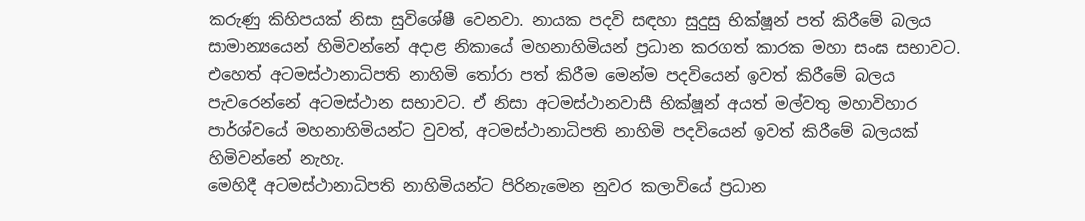කරුණු කිහිපයක් නිසා සුවිශේෂී වෙනවා. නායක පදවි සඳහා සුදුසු භික්ෂූන් පත් කිරීමේ බලය සාමාන්‍යයෙන් හිමිවන්නේ අදාළ නිකායේ මහනාහිමියන් ප්‍රධාන කරගත් කාරක මහා සංඝ සභාවට.
එහෙත් අටමස්ථානාධිපති නාහිමි තෝරා පත් කිරීම මෙන්ම පදවියෙන් ඉවත් කිරීමේ බලය පැවරෙන්නේ අටමස්ථාන සභාවට. ඒ නිසා අටමස්ථානවාසී භික්ෂූන් අයත් මල්වතු මහාවිහාර පාර්ශ්වයේ මහනාහිමියන්ට වුවත්, අටමස්ථානාධිපති නාහිමි පදවියෙන් ඉවත් කිරීමේ බලයක් හිමිවන්නේ නැහැ.
මෙහිදී අටමස්ථානාධිපති නාහිමියන්ට පිරිනැමෙන නුවර කලාවියේ ප්‍රධාන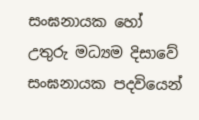සංඝනායක හෝ උතුරු මධ්‍යම දිසාවේ සංඝනායක පදවියෙන්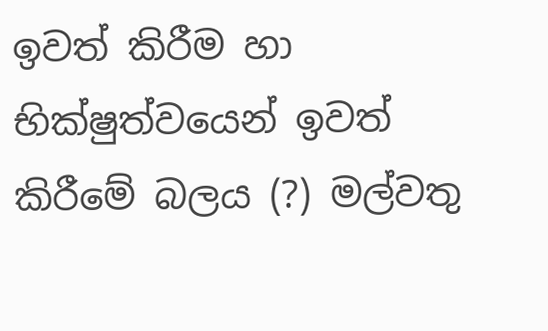ඉවත් කිරීම හා භික්ෂුත්වයෙන් ඉවත් කිරීමේ බලය (?) මල්වතු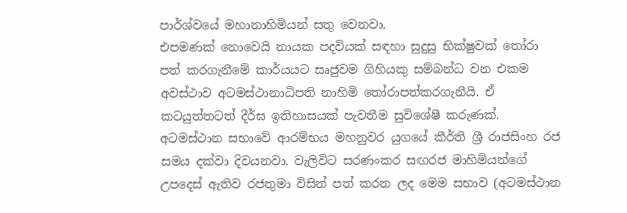පාර්ශ්වයේ මහානාහිමියන් සතු වෙනවා.
එපමණක් නොවෙයි නායක පදවියක් සඳහා සුදුසු භික්ෂුවක් තෝරා පත් කරගැනීමේ කාර්යයට සෘජුවම ගිහියකු සම්බන්ධ වන එකම අවස්ථාව අටමස්ථානාධිපති නාහිමි තෝරාපත්කරගැනීයි. ඒ කටයුත්තටත් දීර්ඝ ඉතිහාසයක් පැවතීම සුවිශේෂී කරුණක්.
අටමස්ථාන සභාවේ ආරම්භය මහනුවර යුගයේ කීර්ති ශ්‍රී රාජසිංහ රජ සමය දක්වා දිවයනවා. වැලිවිට සරණංකර සඟරජ මාහිමියන්ගේ උපදෙස් ඇතිව රජතුමා විසින් පත් කරන ලද මෙම සභාව (අටමස්ථාන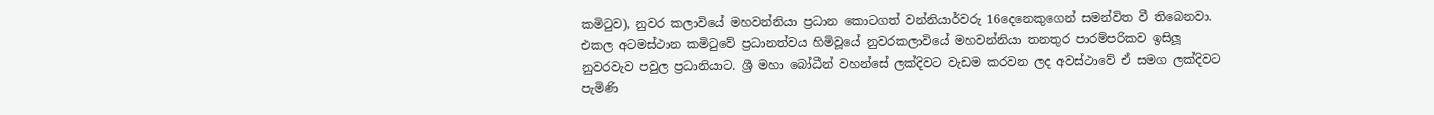කමිටුව), නුවර කලාවියේ මහවන්නියා ප්‍රධාන කොටගත් වන්නියාර්වරු 16දෙනෙකුගෙන් සමන්විත වී තිබෙනවා.
එකල අටමස්ථාන කමිටුවේ ප්‍රධානත්වය හිමිවූයේ නුවරකලාවියේ මහවන්නියා තනතුර පාරම්පරිකව ඉසිලූ නුවරවැව පවුල ප්‍රධානියාට. ශ්‍රී මහා බෝධීන් වහන්සේ ලක්දිවට වැඩම කරවන ලද අවස්ථාවේ ඒ සමග ලක්දිවට පැමිණි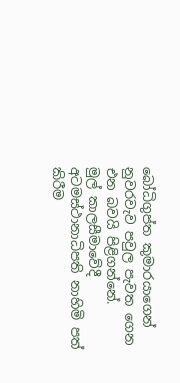බෝධිගුප්ත කුමාරයාගෙන් නුවරවැව පවුල පැවත ගෙන එන බවයි පිළිගන්නේ.
මුල් කාලසීමාවේදී අටමස්ථානාධිපති නාහිමි පත් කිරීම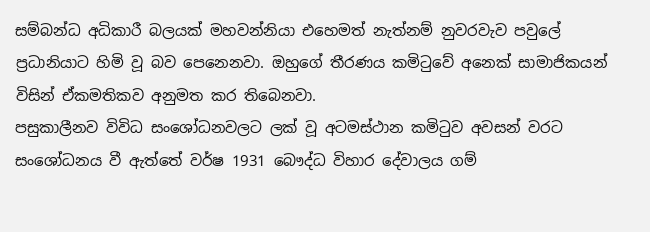සම්බන්ධ අධිකාරී බලයක් මහවන්නියා එහෙමත් නැත්නම් නුවරවැව පවුලේ ප්‍රධානියාට හිමි වූ බව පෙනෙනවා. ඔහුගේ තීරණය කමිටුවේ අනෙක් සාමාජිකයන් විසින් ඒකමතිකව අනුමත කර තිබෙනවා.
පසුකාලීනව විවිධ සංශෝධනවලට ලක් වූ අටමස්ථාන කමිටුව අවසන් වරට සංශෝධනය වී ඇත්තේ වර්ෂ 1931 බෞද්ධ විහාර දේවාලය ගම්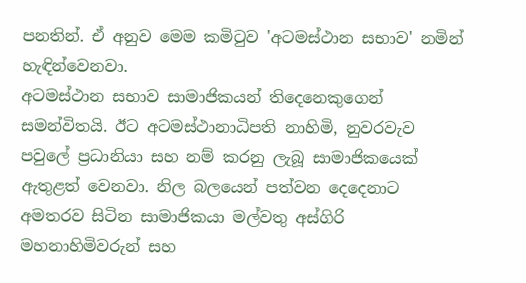පනතින්. ඒ අනුව මෙම කමිටුව 'අටමස්ථාන සභාව' නමින් හැඳින්වෙනවා.
අටමස්ථාන සභාව සාමාජිකයන් තිදෙනෙකුගෙන් සමන්විතයි. ඊට අටමස්ථානාධිපති නාහිමි, නුවරවැව පවුලේ ප්‍රධානියා සහ නම් කරනු ලැබූ සාමාජිකයෙක් ඇතුළත් වෙනවා. නිල බලයෙන් පත්වන දෙදෙනාට අමතරව සිටින සාමාජිකයා මල්වතු අස්ගිරි මහනාහිමිවරුන් සහ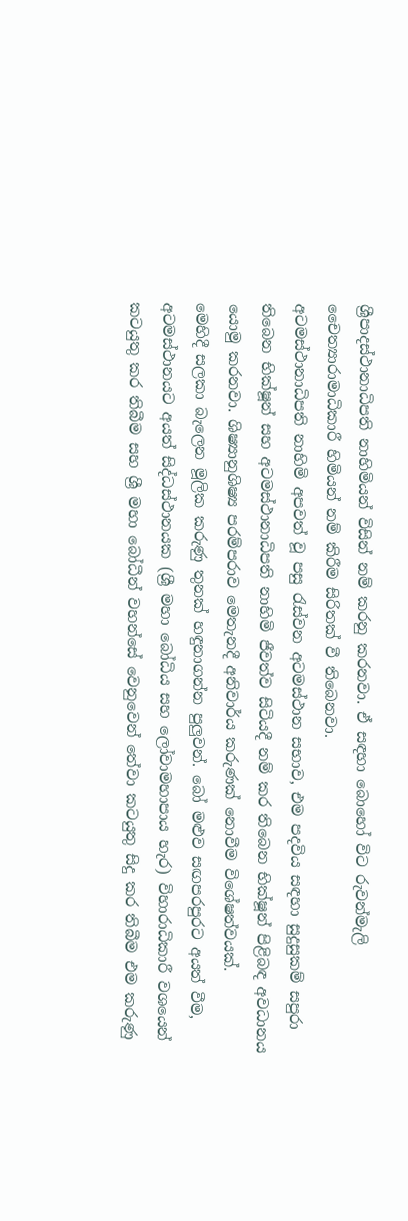ශ්‍රීපාදස්ථානාධිපති නාහිමියන් විසින් නම් කරනු කරනවා. ඒ සඳහා බොහෝ විට රුවන්මැලි චෛත්‍යාරාමාධිකාරී හිමියන් නම් කිරීම සිරිතක් වී තිබෙනවා.
අටමස්ථානාධිපති නාහිමි අපවත් වූ පසු රැස්වන අටමස්ථාන සභාව, එම පදවිය සඳහා සුදුසුකම් සපුරා තිබෙන භික්ෂූන් සහ අටමස්ථානාධිපති නාහිමි ජීවත්ව සිටියදී නම් කර තිබෙන භික්ෂූන් පිළිබඳ අවධානය යොමු කරනවා. ශිෂ්‍යානුශිෂ්‍ය පරම්පරාව මෙතැනදී අනිවාර්ය කරුණක් නොවීම විශේෂත්වයක්.
මෙහිදී සලකා බැලෙන මූලික කරුණු තුනක් හඳුනාගන්න පුලුවන්. බෝ මළුව සඟපරපුරට අයත් වීම, අටමස්ථානයට අයත් සිද්ධස්ථානයක (ශ්‍රී මහා බෝධිය සහ ලෝවාමහාපාය හැර) විහාරාධිකාරී වශයෙන් කටයුතු කර තිබීම සහ ශ්‍රී මහා බෝධීන් වහන්සේ වෙනුවෙන් තේවා කටයුතු සිදු කර තිබීම එම කරුණු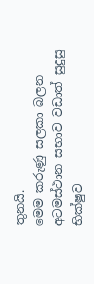තුනයි.
මෙම කරුණු සලකා බලන අටමස්ථාන සභාව වඩාත් සුදුසු භික්ෂුව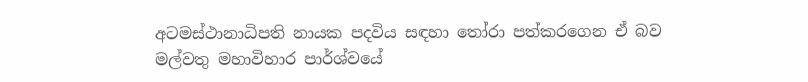අටමස්ථානාධිපති නායක පදවිය සඳහා තෝරා පත්කරගෙන ඒ බව මල්වතු මහාවිහාර පාර්ශ්වයේ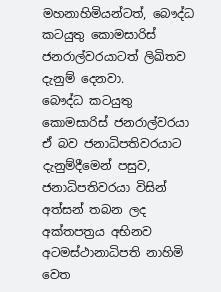මහනාහිමියන්ටත්, බෞද්ධ කටයුතු කොමසාරිස් ජනරාල්වරයාටත් ලිඛිතව දැනුම් දෙනවා.
බෞද්ධ කටයුතු කොමසාරිස් ජනරාල්වරයා ඒ බව ජනාධිපතිවරයාට දැනුම්දීමෙන් පසුව, ජනාධිපතිවරයා විසින් අත්සන් තබන ලද අක්තපත්‍රය අභිනව අටමස්ථානාධිපති නාහිමි වෙත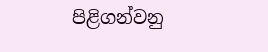පිළිගන්වනු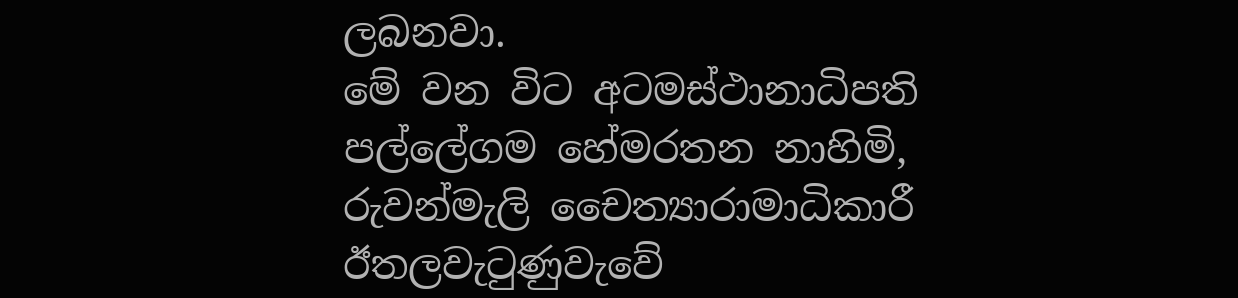ලබනවා.
මේ වන විට අටමස්ථානාධිපති පල්ලේගම හේමරතන නාහිමි, රුවන්මැලි චෛත්‍යාරාමාධිකාරී ඊතලවැටුණුවැවේ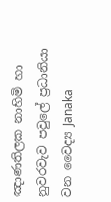ඤාණතිලක නාහිමි හා නුවරවැව පවුලේ ප්‍රධානියා වන වෛද්‍ය Janaka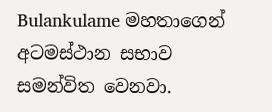Bulankulame මහතාගෙන් අටමස්ථාන සභාව සමන්විත වෙනවා.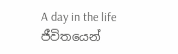A day in the life
ජීවිතයෙන්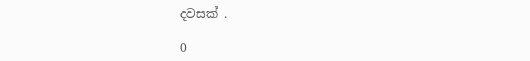දවසක් .

0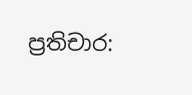ප්‍රතිචාර: